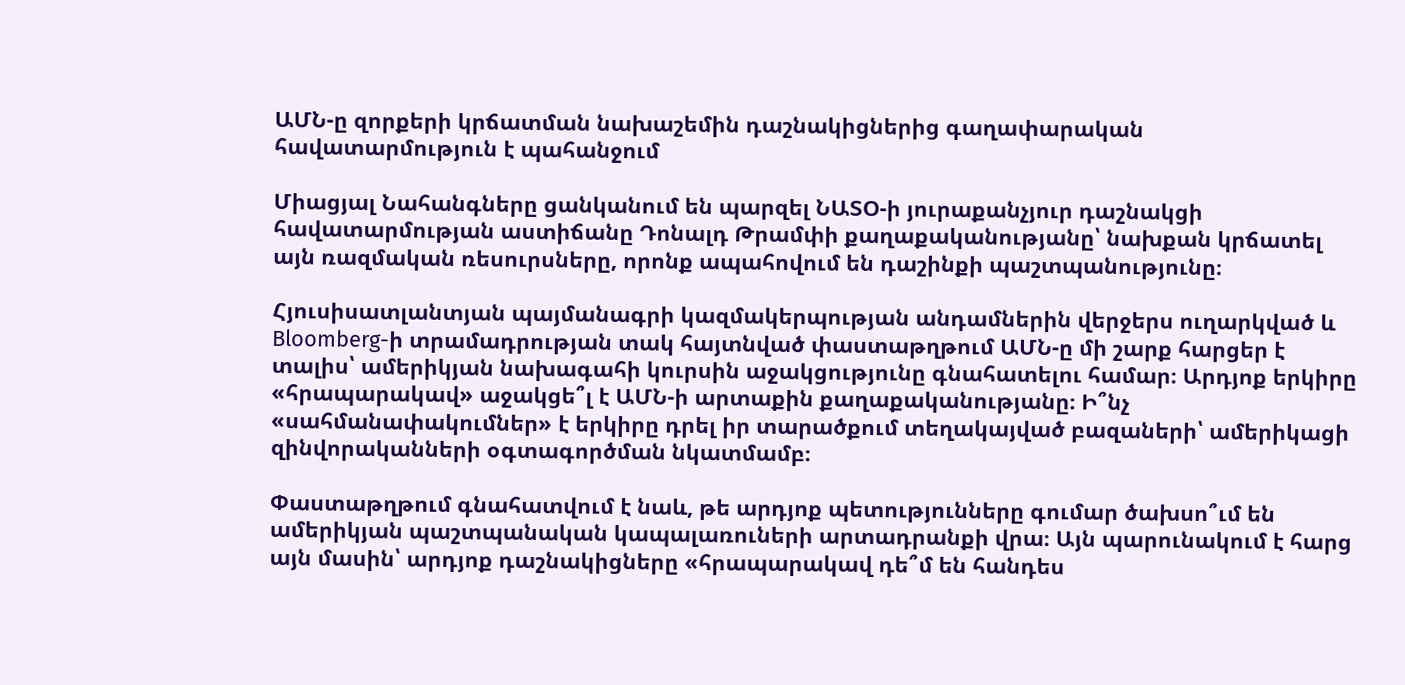ԱՄՆ-ը զորքերի կրճատման նախաշեմին դաշնակիցներից գաղափարական հավատարմություն է պահանջում

Միացյալ Նահանգները ցանկանում են պարզել ՆԱՏՕ-ի յուրաքանչյուր դաշնակցի հավատարմության աստիճանը Դոնալդ Թրամփի քաղաքականությանը՝ նախքան կրճատել այն ռազմական ռեսուրսները, որոնք ապահովում են դաշինքի պաշտպանությունը։

Հյուսիսատլանտյան պայմանագրի կազմակերպության անդամներին վերջերս ուղարկված և Bloomberg-ի տրամադրության տակ հայտնված փաստաթղթում ԱՄՆ-ը մի շարք հարցեր է տալիս՝ ամերիկյան նախագահի կուրսին աջակցությունը գնահատելու համար։ Արդյոք երկիրը «հրապարակավ» աջակցե՞լ է ԱՄՆ-ի արտաքին քաղաքականությանը։ Ի՞նչ «սահմանափակումներ» է երկիրը դրել իր տարածքում տեղակայված բազաների՝ ամերիկացի զինվորականների օգտագործման նկատմամբ։

Փաստաթղթում գնահատվում է նաև, թե արդյոք պետությունները գումար ծախսո՞ւմ են ամերիկյան պաշտպանական կապալառուների արտադրանքի վրա։ Այն պարունակում է հարց այն մասին՝ արդյոք դաշնակիցները «հրապարակավ դե՞մ են հանդես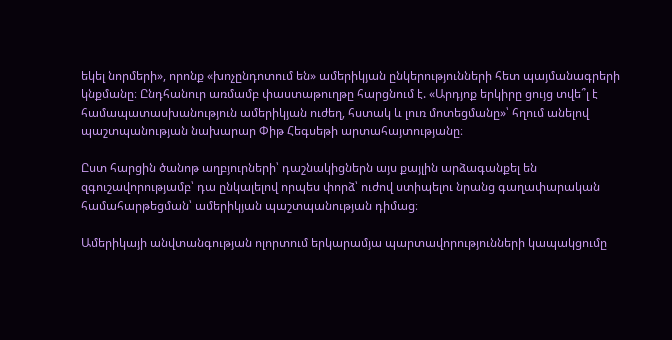եկել նորմերի», որոնք «խոչընդոտում են» ամերիկյան ընկերությունների հետ պայմանագրերի կնքմանը։ Ընդհանուր առմամբ փաստաթուղթը հարցնում է. «Արդյոք երկիրը ցույց տվե՞լ է համապատասխանություն ամերիկյան ուժեղ, հստակ և լուռ մոտեցմանը»՝ հղում անելով պաշտպանության նախարար Փիթ Հեգսեթի արտահայտությանը։

Ըստ հարցին ծանոթ աղբյուրների՝ դաշնակիցներն այս քայլին արձագանքել են զգուշավորությամբ՝ դա ընկալելով որպես փորձ՝ ուժով ստիպելու նրանց գաղափարական համահարթեցման՝ ամերիկյան պաշտպանության դիմաց։

Ամերիկայի անվտանգության ոլորտում երկարամյա պարտավորությունների կապակցումը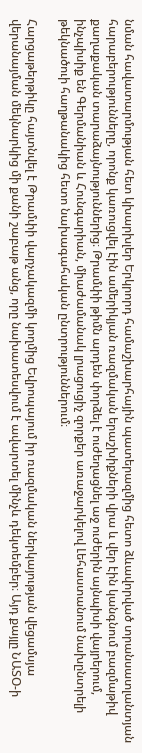նման հավատարմության հետ կխարխլեր Երկրորդ համաշխարհային պատերազմից հետո ձևավորված տրանսատլանտյան հարաբերությունները, որոնք կառուցվել էին ամերիկյան ռազմական երաշխիքների վրա և վեր էին կանգնում բազմաթիվ քաղաքական տարաձայնություններից։ Թրամփի թիմն արդեն փորձել է ուժեղացնել աջ ուժերին այնպիսի վայրերում, ինչպիսիք են Գերմանիան և Հունգարիան, միաժամանակ լրացուցիչ զորքեր առաջարկելով Լեհաստանում նախընտրելի թեկնածուի հաղթանակից հետո նախագահական ընտրություններում։

Հարցաթերթիկը հայտնվել է Թրամփի վարչակազմի կողմից Եվրոպայում իր ռազմական ներկայության վեցամսյա վերանայման մեկնարկից մի քանի շաբաթ անց, որը նախատեսվում է ավարտել մինչև դեկտեմբեր։ Այդ քայլը ՆԱՏՕ-ի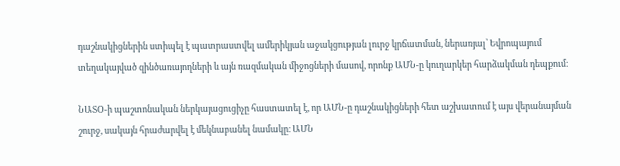դաշնակիցներին ստիպել է պատրաստվել ամերիկյան աջակցության լուրջ կրճատման, ներառյալ՝ Եվրոպայում տեղակայված զինծառայողների և այն ռազմական միջոցների մասով, որոնք ԱՄՆ-ը կուղարկեր հարձակման դեպքում։

ՆԱՏՕ-ի պաշտոնական ներկայացուցիչը հաստատել է, որ ԱՄՆ-ը դաշնակիցների հետ աշխատում է այս վերանայման շուրջ, սակայն հրաժարվել է մեկնաբանել նամակը։ ԱՄՆ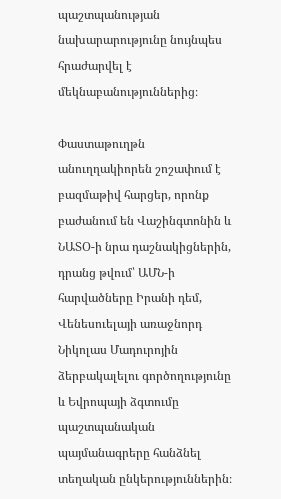պաշտպանության նախարարությունը նույնպես հրաժարվել է մեկնաբանություններից։

Փաստաթուղթն անուղղակիորեն շոշափում է բազմաթիվ հարցեր, որոնք բաժանում են Վաշինգտոնին և ՆԱՏՕ-ի նրա դաշնակիցներին, դրանց թվում՝ ԱՄՆ-ի հարվածները Իրանի դեմ, Վենեսուելայի առաջնորդ Նիկոլաս Մադուրոյին ձերբակալելու գործողությունը և Եվրոպայի ձգտումը պաշտպանական պայմանագրերը հանձնել տեղական ընկերություններին։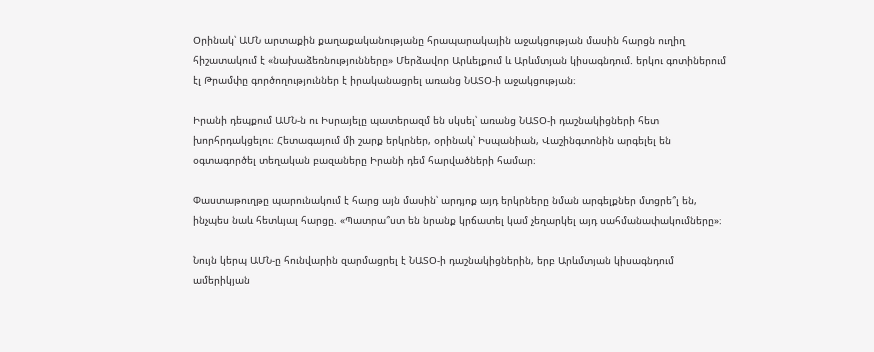Օրինակ՝ ԱՄՆ արտաքին քաղաքականությանը հրապարակային աջակցության մասին հարցն ուղիղ հիշատակում է «նախաձեռնությունները» Մերձավոր Արևելքում և Արևմտյան կիսագնդում. երկու գոտիներում էլ Թրամփը գործողություններ է իրականացրել առանց ՆԱՏՕ-ի աջակցության։

Իրանի դեպքում ԱՄՆ-ն ու Իսրայելը պատերազմ են սկսել՝ առանց ՆԱՏՕ-ի դաշնակիցների հետ խորհրդակցելու։ Հետագայում մի շարք երկրներ, օրինակ՝ Իսպանիան, Վաշինգտոնին արգելել են օգտագործել տեղական բազաները Իրանի դեմ հարվածների համար։

Փաստաթուղթը պարունակում է հարց այն մասին՝ արդյոք այդ երկրները նման արգելքներ մտցրե՞լ են, ինչպես նաև հետևյալ հարցը. «Պատրա՞ստ են նրանք կրճատել կամ չեղարկել այդ սահմանափակումները»։

Նույն կերպ ԱՄՆ-ը հունվարին զարմացրել է ՆԱՏՕ-ի դաշնակիցներին, երբ Արևմտյան կիսագնդում ամերիկյան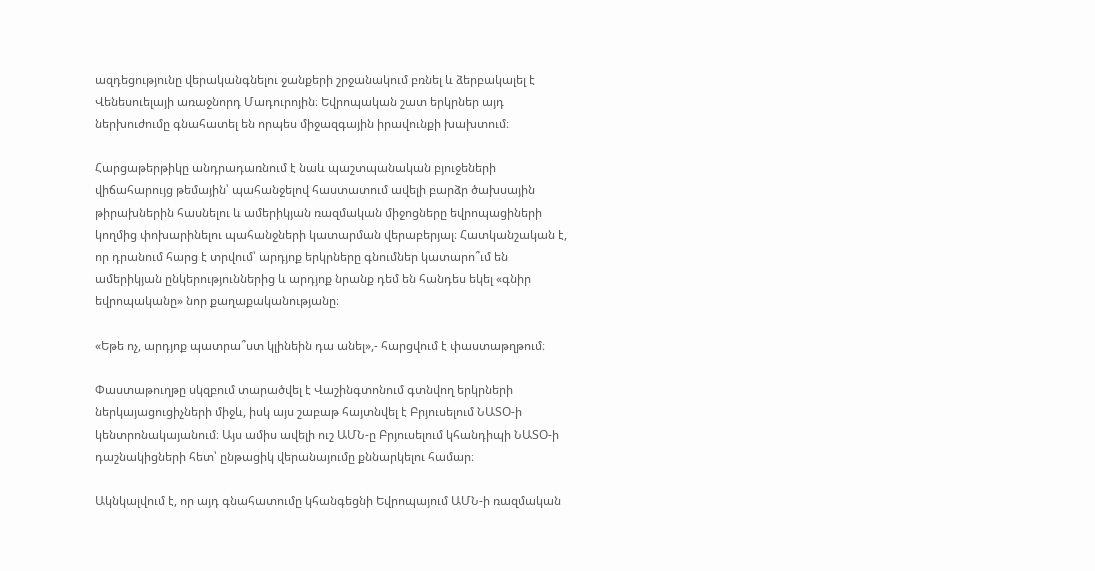ազդեցությունը վերականգնելու ջանքերի շրջանակում բռնել և ձերբակալել է Վենեսուելայի առաջնորդ Մադուրոյին։ Եվրոպական շատ երկրներ այդ ներխուժումը գնահատել են որպես միջազգային իրավունքի խախտում։

Հարցաթերթիկը անդրադառնում է նաև պաշտպանական բյուջեների վիճահարույց թեմային՝ պահանջելով հաստատում ավելի բարձր ծախսային թիրախներին հասնելու և ամերիկյան ռազմական միջոցները եվրոպացիների կողմից փոխարինելու պահանջների կատարման վերաբերյալ։ Հատկանշական է, որ դրանում հարց է տրվում՝ արդյոք երկրները գնումներ կատարո՞ւմ են ամերիկյան ընկերություններից և արդյոք նրանք դեմ են հանդես եկել «գնիր եվրոպականը» նոր քաղաքականությանը։

«Եթե ոչ, արդյոք պատրա՞ստ կլինեին դա անել»,- հարցվում է փաստաթղթում։

Փաստաթուղթը սկզբում տարածվել է Վաշինգտոնում գտնվող երկրների ներկայացուցիչների միջև, իսկ այս շաբաթ հայտնվել է Բրյուսելում ՆԱՏՕ-ի կենտրոնակայանում։ Այս ամիս ավելի ուշ ԱՄՆ-ը Բրյուսելում կհանդիպի ՆԱՏՕ-ի դաշնակիցների հետ՝ ընթացիկ վերանայումը քննարկելու համար։

Ակնկալվում է, որ այդ գնահատումը կհանգեցնի Եվրոպայում ԱՄՆ-ի ռազմական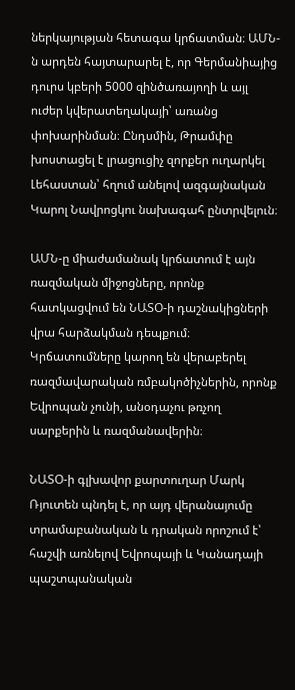ներկայության հետագա կրճատման։ ԱՄՆ-ն արդեն հայտարարել է, որ Գերմանիայից դուրս կբերի 5000 զինծառայողի և այլ ուժեր կվերատեղակայի՝ առանց փոխարինման։ Ընդսմին, Թրամփը խոստացել է լրացուցիչ զորքեր ուղարկել Լեհաստան՝ հղում անելով ազգայնական Կարոլ Նավրոցկու նախագահ ընտրվելուն։

ԱՄՆ-ը միաժամանակ կրճատում է այն ռազմական միջոցները, որոնք հատկացվում են ՆԱՏՕ-ի դաշնակիցների վրա հարձակման դեպքում։ Կրճատումները կարող են վերաբերել ռազմավարական ռմբակոծիչներին, որոնք Եվրոպան չունի, անօդաչու թռչող սարքերին և ռազմանավերին։

ՆԱՏՕ-ի գլխավոր քարտուղար Մարկ Ռյուտեն պնդել է, որ այդ վերանայումը տրամաբանական և դրական որոշում է՝ հաշվի առնելով Եվրոպայի և Կանադայի պաշտպանական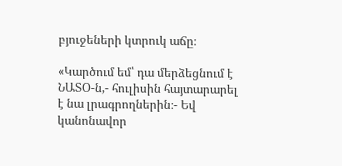բյուջեների կտրուկ աճը։

«Կարծում եմ՝ դա մերձեցնում է ՆԱՏՕ-ն,- հուլիսին հայտարարել է նա լրագրողներին։- Եվ կանոնավոր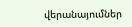վերանայումներ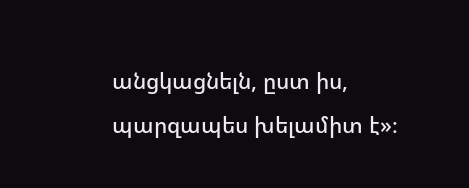անցկացնելն, ըստ իս, պարզապես խելամիտ է»։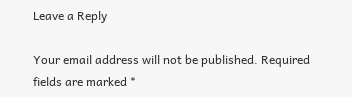Leave a Reply

Your email address will not be published. Required fields are marked *